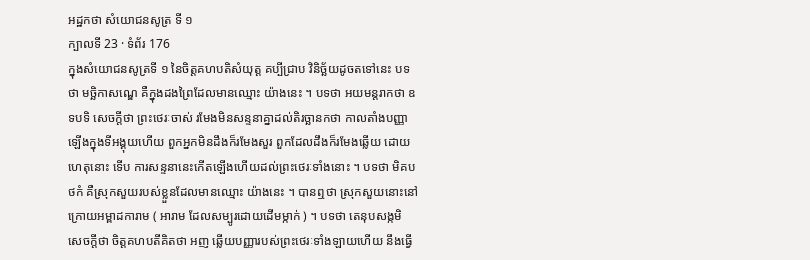អដ្ឋកថា សំយោជនសូត្រ ទី ១
ក្បាលទី 23 · ទំព័រ 176
ក្នុងសំយោជនសូត្រទី ១ នៃចិត្តគហបតិសំយុត្ត គប្បីជ្រាប វិនិច្ឆ័យដូចតទៅនេះ បទថា មច្ឆិកាសណ្ឌេ គឺក្នុងដងព្រៃដែលមានឈ្មោះ យ៉ាងនេះ ។ បទថា អយមន្តរាកថា ឧទបទិ សេចក្តីថា ព្រះថេរៈចាស់ រមែងមិនសន្ទនាគ្នាដល់តិរច្ឆានកថា កាលតាំងបញ្ញាឡើងក្នុងទីអង្គុយហើយ ពួកអ្នកមិនដឹងក៏រមែងសួរ ពួកដែលដឹងក៏រមែងឆ្លើយ ដោយហេតុនោះ ទើប ការសន្ទនានេះកើតឡើងហើយដល់ព្រះថេរៈទាំងនោះ ។ បទថា មិគបថកំ គឺស្រុកសួយរបស់ខ្លួនដែលមានឈ្មោះ យ៉ាងនេះ ។ បានឮថា ស្រុកសួយនោះនៅក្រោយអម្ពាដការាម ( អារាម ដែលសម្បូរដោយដើមម្កាក់ ) ។ បទថា តេនុបសង្កមិ សេចក្តីថា ចិត្តគហបតីគិតថា អញ ឆ្លើយបញ្ញារបស់ព្រះថេរៈទាំងឡាយហើយ នឹងធ្វើ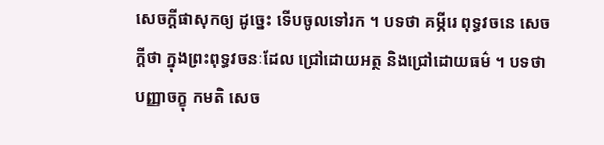សេចក្តីផាសុកឲ្យ ដូច្នេះ ទើបចូលទៅរក ។ បទថា គម្ភីរេ ពុទ្ធវចនេ សេចក្តីថា ក្នុងព្រះពុទ្ធវចនៈដែល ជ្រៅដោយអត្ថ និងជ្រៅដោយធម៌ ។ បទថា បញ្ញាចក្ខុ កមតិ សេច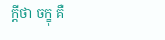ក្តីថា ចក្ខុ គឺ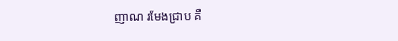ញាណ រមែងជ្រាប គឺ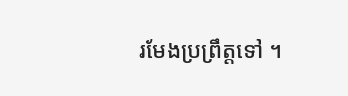រមែងប្រព្រឹត្តទៅ ។